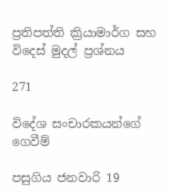ප්‍රතිපත්ති ක්‍රියාමාර්ග සහ විදෙස් මුදල් ප්‍රශ්නය

271

විදේශ සංචාරකයන්ගේ ගෙවීම්

පසුගිය ජනවාරි 19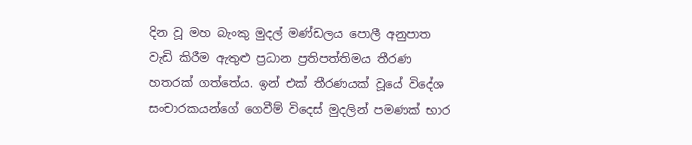දින වූ මහ බැංකු මුදල් මණ්ඩලය පොලී අනුපාත වැඩි කිරීම ඇතුළු ප්‍රධාන ප්‍රතිපත්තිමය තීරණ හතරක් ගත්තේය. ඉන් එක් තීරණයක් වූයේ විදේශ සංචාරකයන්ගේ ගෙවීම් විදෙස් මුදලින් පමණක් භාර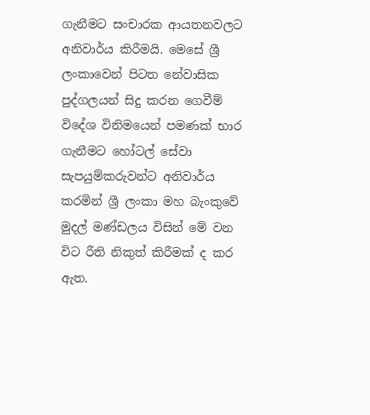ගැනීමට සංචාරක ආයතනවලට අනිවාර්ය කිරීමයි. මෙසේ ශ්‍රී ලංකාවෙන් පිටත නේවාසික පුද්ගලයන් සිදු කරන ගෙවීම් විදේශ විනිමයෙන් පමණක් භාර ගැනීමට හෝටල් සේවා සැපයුම්කරුවන්ට අනිවාර්ය කරමින් ශ්‍රී ලංකා මහ බැංකුවේ මුදල් මණ්ඩලය විසින් මේ වන විට රීති නිකුත් කිරීමක් ද කර ඇත.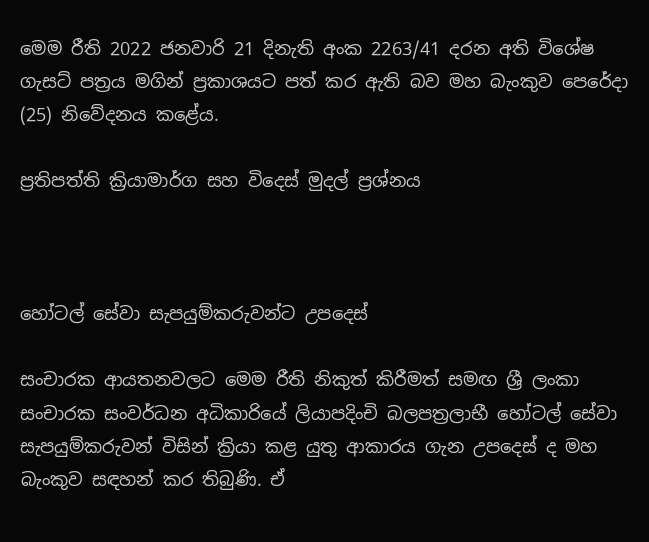මෙම රීති 2022 ජනවාරි 21 දිනැති අංක 2263/41 දරන අති විශේෂ ගැසට් පත්‍රය මගින් ප්‍රකාශයට පත් කර ඇති බව මහ බැංකුව පෙරේදා (25) නිවේදනය කළේය.

ප්‍රතිපත්ති ක්‍රියාමාර්ග සහ විදෙස් මුදල් ප්‍රශ්නය



හෝටල් සේවා සැපයුම්කරුවන්ට උපදෙස්

සංචාරක ආයතනවලට මෙම රීති නිකුත් කිරීමත් සමඟ ශ්‍රී ලංකා සංචාරක සංවර්ධන අධිකාරියේ ලියාපදිංචි බලපත්‍රලාභී හෝටල් සේවා සැපයුම්කරුවන් විසින් ක්‍රියා කළ යුතු ආකාරය ගැන උපදෙස් ද මහ බැංකුව සඳහන් කර තිබුණි. ඒ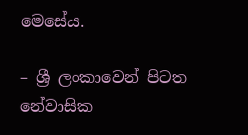මෙසේය.

– ශ්‍රී ලංකාවෙන් පිටත නේවාසික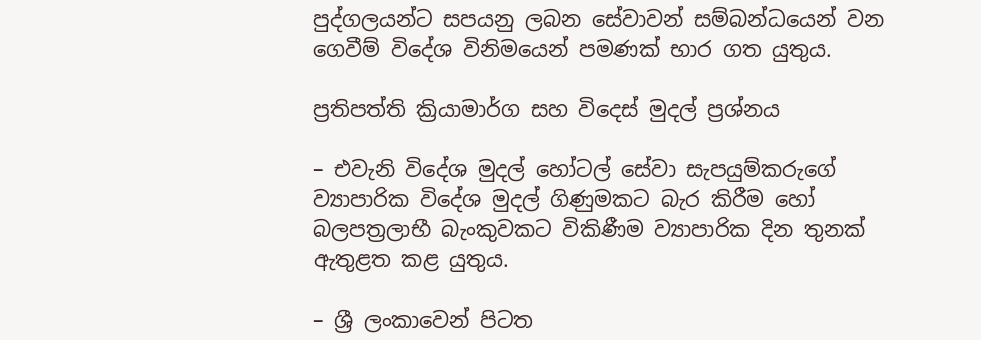පුද්ගලයන්ට සපයනු ලබන සේවාවන් සම්බන්ධයෙන් වන ගෙවීම් විදේශ විනිමයෙන් පමණක් භාර ගත යුතුය.

ප්‍රතිපත්ති ක්‍රියාමාර්ග සහ විදෙස් මුදල් ප්‍රශ්නය

– එවැනි විදේශ මුදල් හෝටල් සේවා සැපයුම්කරුගේ ව්‍යාපාරික විදේශ මුදල් ගිණුමකට බැර කිරීම හෝ බලපත්‍රලාභී බැංකුවකට විකිණීම ව්‍යාපාරික දින තුනක් ඇතුළත කළ යුතුය.

– ශ්‍රී ලංකාවෙන් පිටත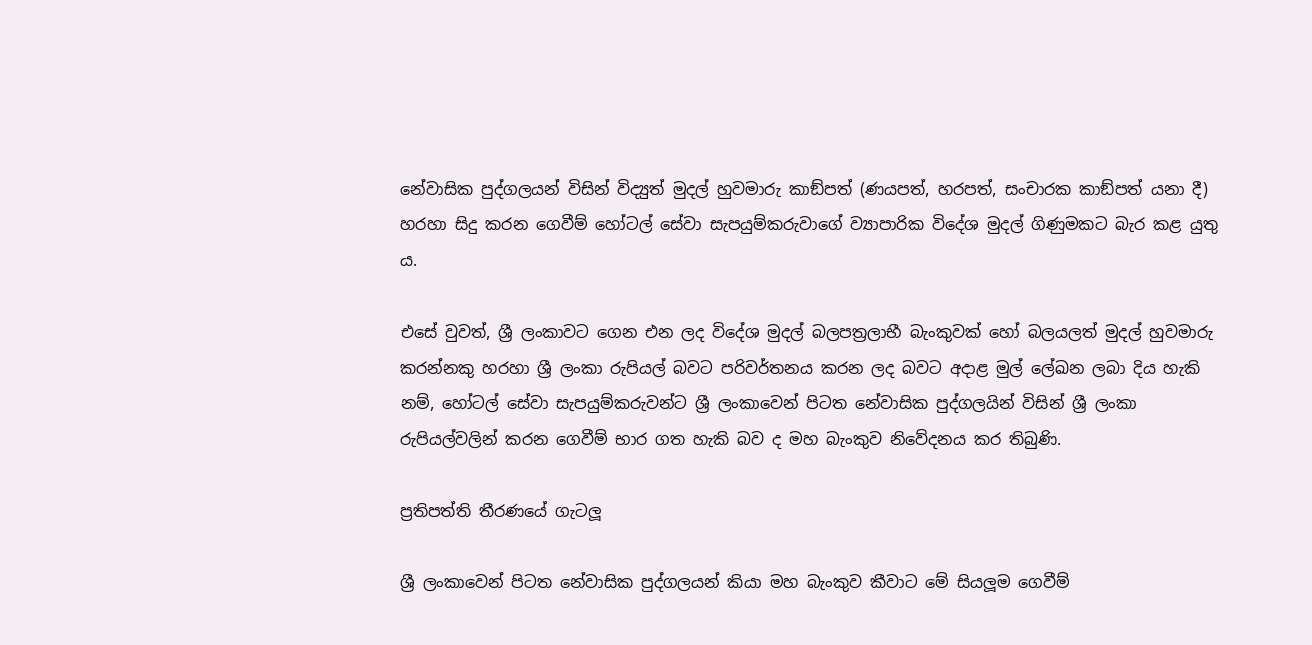නේවාසික පුද්ගලයන් විසින් විද්‍යුත් මුදල් හුවමාරු කාඞ්පත් (ණයපත්, හරපත්, සංචාරක කාඞ්පත් යනා දී) හරහා සිදු කරන ගෙවීම් හෝටල් සේවා සැපයුම්කරුවාගේ ව්‍යාපාරික විදේශ මුදල් ගිණුමකට බැර කළ යුතු ය.

එසේ වුවත්, ශ්‍රී ලංකාවට ගෙන එන ලද විදේශ මුදල් බලපත්‍රලාභී බැංකුවක් හෝ බලයලත් මුදල් හුවමාරු කරන්නකු හරහා ශ්‍රී ලංකා රුපියල් බවට පරිවර්තනය කරන ලද බවට අදාළ මුල් ලේඛන ලබා දිය හැකි නම්, හෝටල් සේවා සැපයුම්කරුවන්ට ශ්‍රී ලංකාවෙන් පිටත නේවාසික පුද්ගලයින් විසින් ශ්‍රී ලංකා රුපියල්වලින් කරන ගෙවීම් භාර ගත හැකි බව ද මහ බැංකුව නිවේදනය කර තිබුණි.

ප්‍රතිපත්ති තීරණයේ ගැටලූ

ශ්‍රී ලංකාවෙන් පිටත නේවාසික පුද්ගලයන් කියා මහ බැංකුව කීවාට මේ සියලූම ගෙවීම්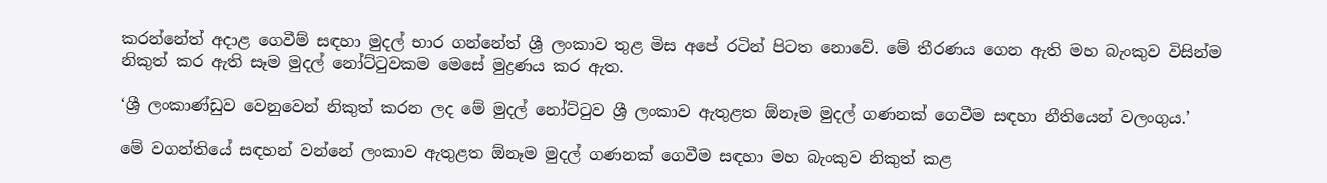කරන්නේත් අදාළ ගෙවීම් සඳහා මුදල් භාර ගන්නේත් ශ්‍රී ලංකාව තුළ මිස අපේ රටින් පිටත නොවේ. මේ තීරණය ගෙන ඇති මහ බැංකුව විසින්ම නිකුත් කර ඇති සෑම මුදල් නෝට්ටුවකම මෙසේ මුද්‍රණය කර ඇත.

‘ශ්‍රී ලංකාණ්ඩුව වෙනුවෙන් නිකුත් කරන ලද මේ මුදල් නෝට්ටුව ශ්‍රී ලංකාව ඇතුළත ඕනෑම මුදල් ගණනක් ගෙවීම සඳහා නීතියෙන් වලංගුය.’

මේ වගන්තියේ සඳහන් වන්නේ ලංකාව ඇතුළත ඕනෑම මුදල් ගණනක් ගෙවීම සඳහා මහ බැංකුව නිකුත් කළ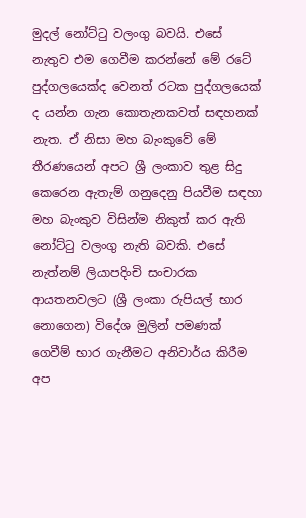මුදල් නෝට්ටු වලංගු බවයි. එසේ නැතුව එම ගෙවීම කරන්නේ මේ රටේ පුද්ගලයෙක්ද වෙනත් රටක පුද්ගලයෙක් ද යන්න ගැන කොතැනකවත් සඳහනක් නැත. ඒ නිසා මහ බැංකුවේ මේ තීරණයෙන් අපට ශ්‍රී ලංකාව තුළ සිදු කෙරෙන ඇතැම් ගනුදෙනු පියවීම සඳහා මහ බැංකුව විසින්ම නිකුත් කර ඇති නෝට්ටු වලංගු නැති බවකි. එසේ නැත්නම් ලියාපදිංචි සංචාරක ආයතනවලට (ශ්‍රී ලංකා රුපියල් භාර නොගෙන) විදේශ මුලින් පමණක් ගෙවීම් භාර ගැනීමට අනිවාර්ය කිරීම අප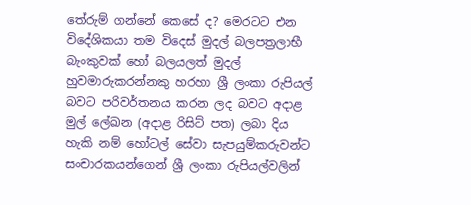තේරුම් ගන්නේ කෙසේ ද? මෙරටට එන විදේශිකයා තම විදෙස් මුදල් බලපත්‍රලාභී බැංකුවක් හෝ බලයලත් මුදල් හුවමාරුකරන්නකු හරහා ශ්‍රී ලංකා රුපියල් බවට පරිවර්තනය කරන ලද බවට අදාළ මුල් ලේඛන (අදාළ රිසිට් පත) ලබා දිය හැකි නම් හෝටල් සේවා සැපයුම්කරුවන්ට සංචාරකයන්ගෙන් ශ්‍රී ලංකා රුපියල්වලින්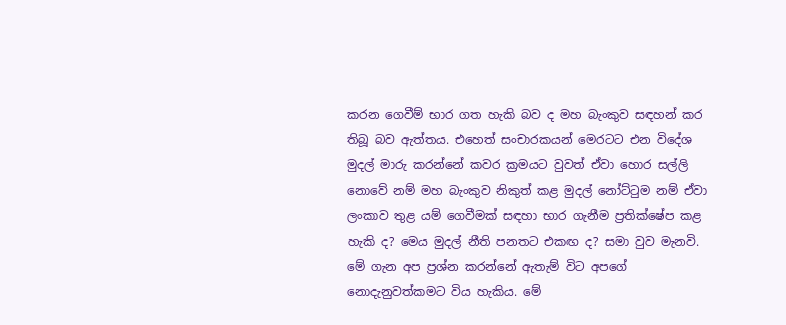කරන ගෙවීම් භාර ගත හැකි බව ද මහ බැංකුව සඳහන් කර තිබූ බව ඇත්තය. එහෙත් සංචාරකයන් මෙරටට එන විදේශ මුදල් මාරු කරන්නේ කවර ක්‍රමයට වුවත් ඒවා හොර සල්ලි නොවේ නම් මහ බැංකුව නිකුත් කළ මුදල් නෝට්ටුම නම් ඒවා ලංකාව තුළ යම් ගෙවීමක් සඳහා භාර ගැනීම ප්‍රතික්ෂේප කළ හැකි ද? මෙය මුදල් නීති පනතට එකඟ ද? සමා වුව මැනවි. මේ ගැන අප ප්‍රශ්න කරන්නේ ඇතැම් විට අපගේ නොදැනුවත්කමට විය හැකිය. මේ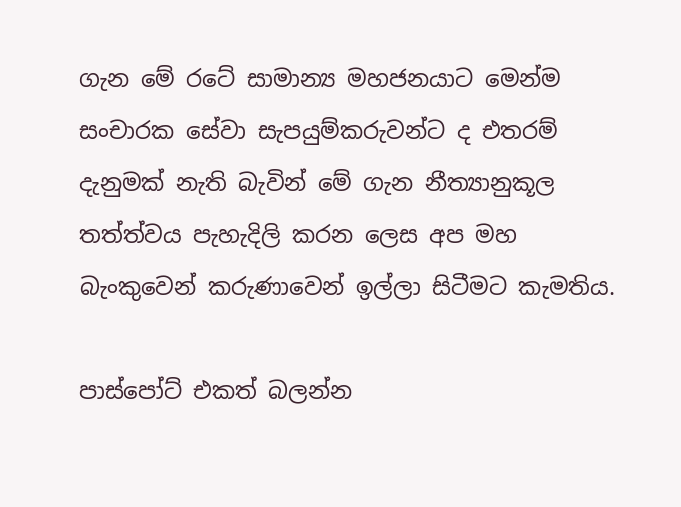ගැන මේ රටේ සාමාන්‍ය මහජනයාට මෙන්ම සංචාරක සේවා සැපයුම්කරුවන්ට ද එතරම් දැනුමක් නැති බැවින් මේ ගැන නීත්‍යානුකූල තත්ත්වය පැහැදිලි කරන ලෙස අප මහ බැංකුවෙන් කරුණාවෙන් ඉල්ලා සිටීමට කැමතිය.

පාස්පෝට් එකත් බලන්න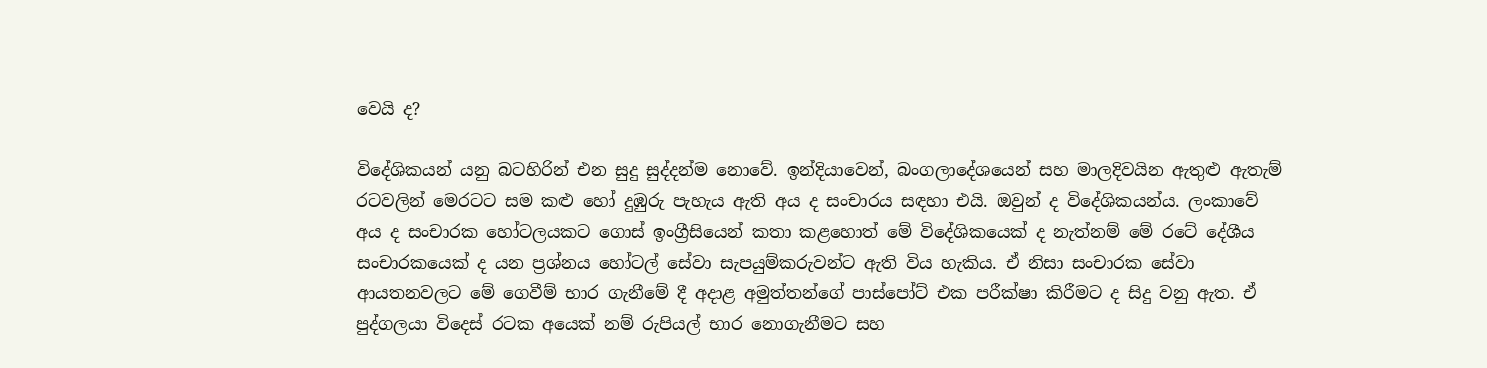වෙයි ද?

විදේශිකයන් යනු බටහිරින් එන සුදු සුද්දන්ම නොවේ. ඉන්දියාවෙන්, බංගලාදේශයෙන් සහ මාලදිවයින ඇතුළු ඇතැම් රටවලින් මෙරටට සම කළු හෝ දුඹුරු පැහැය ඇති අය ද සංචාරය සඳහා එයි. ඔවුන් ද විදේශිකයන්ය. ලංකාවේ අය ද සංචාරක හෝටලයකට ගොස් ඉංග්‍රීසියෙන් කතා කළහොත් මේ විදේශිකයෙක් ද නැත්නම් මේ රටේ දේශීය සංචාරකයෙක් ද යන ප්‍රශ්නය හෝටල් සේවා සැපයුම්කරුවන්ට ඇති විය හැකිය. ඒ නිසා සංචාරක සේවා ආයතනවලට මේ ගෙවීම් භාර ගැනීමේ දී අදාළ අමුත්තන්ගේ පාස්පෝට් එක පරීක්ෂා කිරීමට ද සිදු වනු ඇත. ඒ පුද්ගලයා විදෙස් රටක අයෙක් නම් රුපියල් භාර නොගැනීමට සහ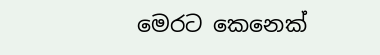මෙරට කෙනෙක්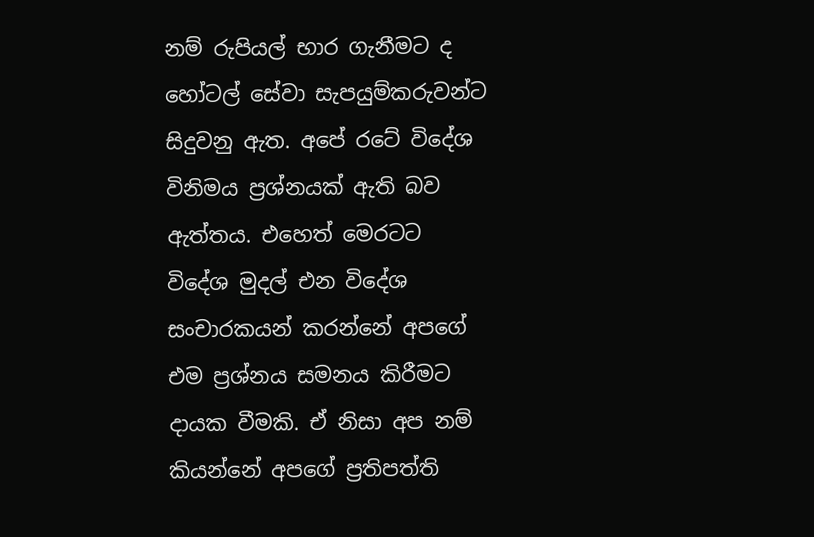නම් රුපියල් භාර ගැනීමට ද හෝටල් සේවා සැපයුම්කරුවන්ට සිදුවනු ඇත. අපේ රටේ විදේශ විනිමය ප්‍රශ්නයක් ඇති බව ඇත්තය. එහෙත් මෙරටට විදේශ මුදල් එන විදේශ සංචාරකයන් කරන්නේ අපගේ එම ප්‍රශ්නය සමනය කිරීමට දායක වීමකි. ඒ නිසා අප නම් කියන්නේ අපගේ ප්‍රතිපත්ති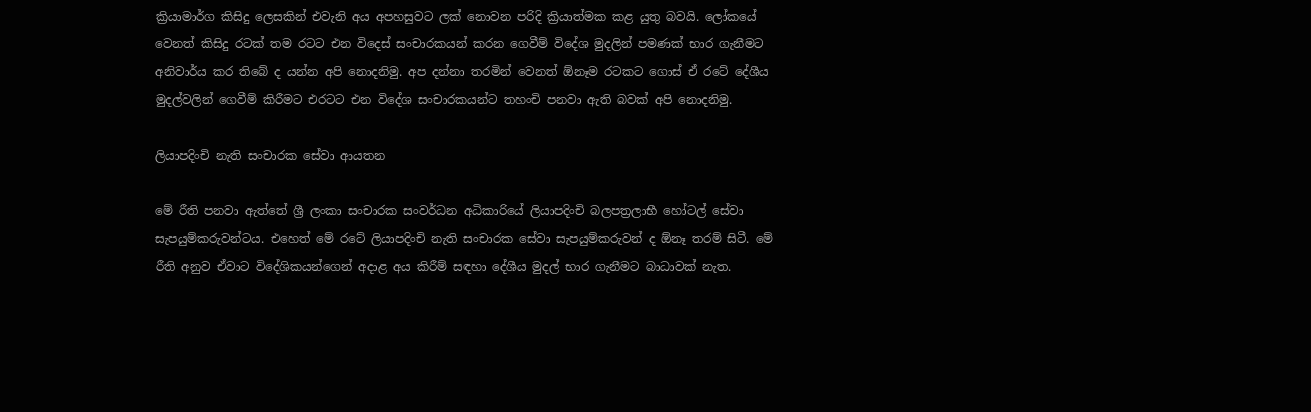ක්‍රියාමාර්ග කිසිදු ලෙසකින් එවැනි අය අපහසුවට ලක් නොවන පරිදි ක්‍රියාත්මක කළ යුතු බවයි. ලෝකයේ වෙනත් කිසිදු රටක් තම රටට එන විදෙස් සංචාරකයන් කරන ගෙවීම් විදේශ මුදලින් පමණක් භාර ගැනීමට අනිවාර්ය කර තිබේ ද යන්න අපි නොදනිමු. අප දන්නා තරමින් වෙනත් ඕනෑම රටකට ගොස් ඒ රටේ දේශීය මුදල්වලින් ගෙවීම් කිරීමට එරටට එන විදේශ සංචාරකයන්ට තහංචි පනවා ඇති බවක් අපි නොදනිමු.

ලියාපදිංචි නැති සංචාරක සේවා ආයතන

මේ රීති පනවා ඇත්තේ ශ්‍රී ලංකා සංචාරක සංවර්ධන අධිකාරියේ ලියාපදිංචි බලපත්‍රලාභී හෝටල් සේවා සැපයුම්කරුවන්ටය. එහෙත් මේ රටේ ලියාපදිංචි නැති සංචාරක සේවා සැපයුම්කරුවන් ද ඕනෑ තරම් සිටී. මේ රීති අනුව ඒවාට විදේශිකයන්ගෙන් අදාළ අය කිරීම් සඳහා දේශීය මුදල් භාර ගැනීමට බාධාවක් නැත.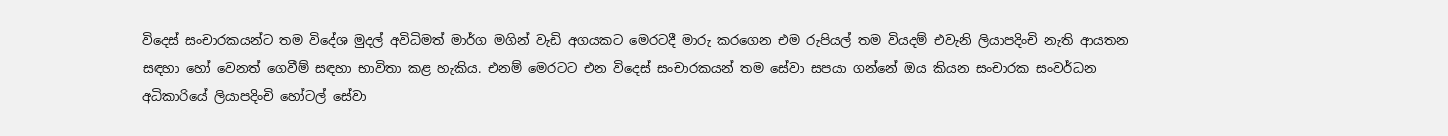විදෙස් සංචාරකයන්ට තම විදේශ මුදල් අවිධිමත් මාර්ග මගින් වැඩි අගයකට මෙරටදී මාරු කරගෙන එම රුපියල් තම වියදම් එවැනි ලියාපදිංචි නැති ආයතන සඳහා හෝ වෙනත් ගෙවීම් සඳහා භාවිතා කළ හැකිය. එනම් මෙරටට එන විදෙස් සංචාරකයන් තම සේවා සපයා ගන්නේ ඔය කියන සංචාරක සංවර්ධන අධිකාරියේ ලියාපදිංචි හෝටල් සේවා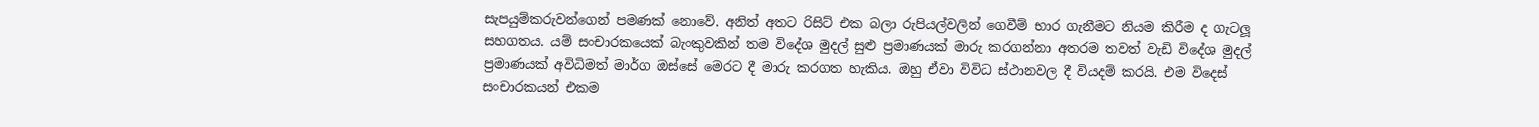සැපයුම්කරුවන්ගෙන් පමණක් නොවේ. අනිත් අතට රිසිට් එක බලා රුපියල්වලින් ගෙවීම් භාර ගැනීමට නියම කිරීම ද ගැටලූ සහගතය. යම් සංචාරකයෙක් බැංකුවකින් තම විදේශ මුදල් සුළු ප්‍රමාණයක් මාරු කරගන්නා අතරම තවත් වැඩි විදේශ මුදල් ප්‍රමාණයක් අවිධිමත් මාර්ග ඔස්සේ මෙරට දී මාරු කරගත හැකිය. ඔහු ඒවා විවිධ ස්ථානවල දී වියදම් කරයි. එම විදෙස් සංචාරකයන් එකම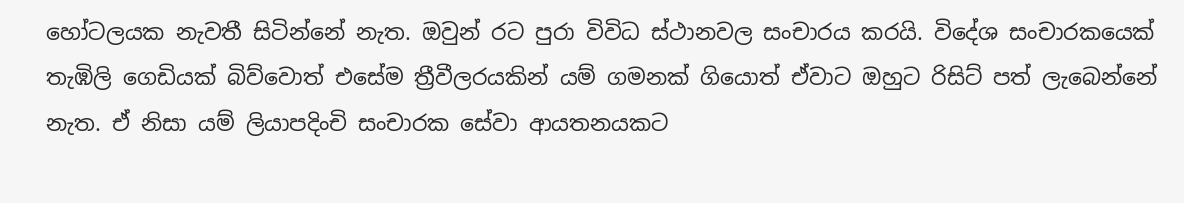හෝටලයක නැවතී සිටින්නේ නැත. ඔවුන් රට පුරා විවිධ ස්ථානවල සංචාරය කරයි. විදේශ සංචාරකයෙක් තැඹිලි ගෙඩියක් බිව්වොත් එසේම ත්‍රීවීලරයකින් යම් ගමනක් ගියොත් ඒවාට ඔහුට රිසිට් පත් ලැබෙන්නේ නැත. ඒ නිසා යම් ලියාපදිංචි සංචාරක සේවා ආයතනයකට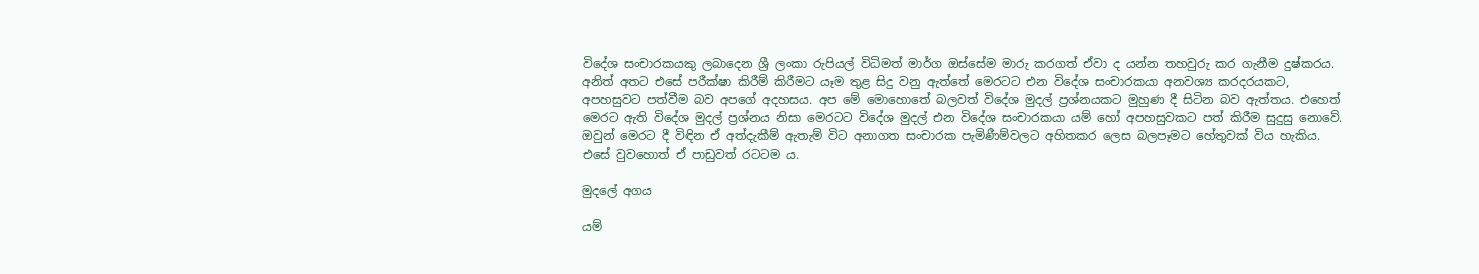විදේශ සංචාරකයකු ලබාදෙන ශ්‍රී ලංකා රුපියල් විධිමත් මාර්ග ඔස්සේම මාරු කරගත් ඒවා ද යන්න තහවුරු කර ගැනීම දුෂ්කරය. අනිත් අතට එසේ පරීක්ෂා කිරීම් කිරීමට යෑම තුළ සිදු වනු ඇත්තේ මෙරටට එන විදේශ සංචාරකයා අනවශ්‍ය කරදරයකට, අපහසුවට පත්වීම බව අපගේ අදහසය. අප මේ මොහොතේ බලවත් විදේශ මුදල් ප්‍රශ්නයකට මුහුණ දී සිටින බව ඇත්තය. එහෙත් මෙරට ඇති විදේශ මුදල් ප්‍රශ්නය නිසා මෙරටට විදේශ මුදල් එන විදේශ සංචාරකයා යම් හෝ අපහසුවකට පත් කිරීම සුදුසු නොවේ. ඔවුන් මෙරට දී විඳින ඒ අත්දැකීම් ඇතැම් විට අනාගත සංචාරක පැමිණීම්වලට අහිතකර ලෙස බලපෑමට හේතුවක් විය හැකිය. එසේ වුවහොත් ඒ පාඩුවත් රටටම ය.

මුදලේ අගය

යම්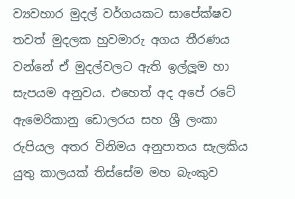ව්‍යවහාර මුදල් වර්ගයකට සාපේක්ෂව තවත් මුදලක හුවමාරු අගය තීරණය වන්නේ ඒ මුදල්වලට ඇති ඉල්ලූම හා සැපයම අනුවය. එහෙත් අද අපේ රටේ ඇමෙරිකානු ඩොලරය සහ ශ්‍රී ලංකා රුපියල අතර විනිමය අනුපාතය සැලකිය යුතු කාලයක් තිස්සේම මහ බැංකුව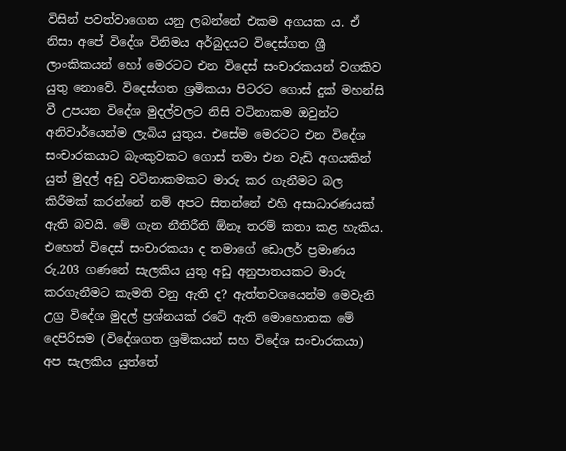විසින් පවත්වාගෙන යනු ලබන්නේ එකම අගයක ය. ඒ නිසා අපේ විදේශ විනිමය අර්බුදයට විදෙස්ගත ශ්‍රී ලාංකිකයන් හෝ මෙරටට එන විදෙස් සංචාරකයන් වගකිව යුතු නොවේ. විදෙස්ගත ශ්‍රමිකයා පිටරට ගොස් දුක් මහන්සි වී උපයන විදේශ මුදල්වලට නිසි වටිනාකම ඔවුන්ට අනිවාර්යෙන්ම ලැබිය යුතුය. එසේම මෙරටට එන විදේශ සංචාරකයාට බැංකුවකට ගොස් තමා එන වැඩි අගයකින් යුත් මුදල් අඩු වටිනාකමකට මාරු කර ගැනීමට බල කිරීමක් කරන්නේ නම් අපට සිතන්නේ එහි අසාධාරණයක් ඇති බවයි. මේ ගැන නීතිරීති ඕනෑ තරම් කතා කළ හැකිය. එහෙත් විදෙස් සංචාරකයා ද තමාගේ ඩොලර් ප්‍රමාණය රු.203 ගණනේ සැලකිය යුතු අඩු අනුපාතයකට මාරු කරගැනීමට කැමති වනු ඇති ද? ඇත්තවශයෙන්ම මෙවැනි උග්‍ර විදේශ මුදල් ප්‍රශ්නයක් රටේ ඇති මොහොතක මේ දෙපිරිසම (විදේශගත ශ්‍රමිකයන් සහ විදේශ සංචාරකයා) අප සැලකිය යුත්තේ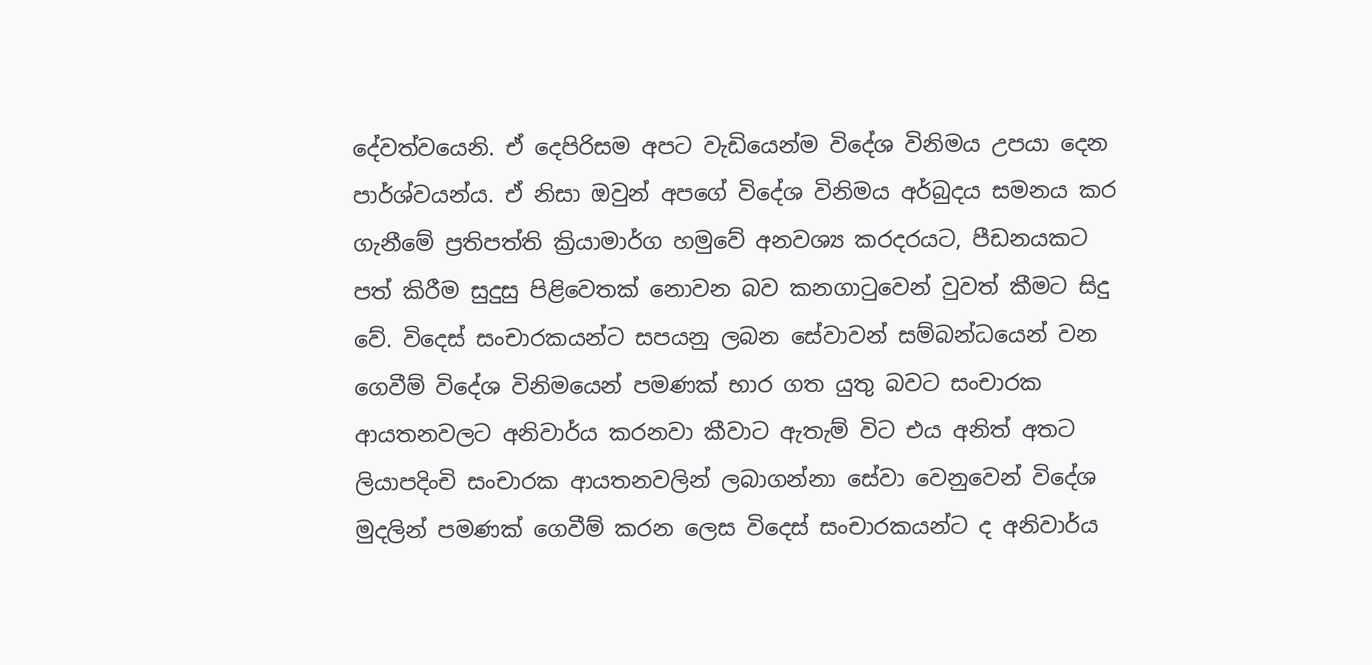දේවත්වයෙනි. ඒ දෙපිරිසම අපට වැඩියෙන්ම විදේශ විනිමය උපයා දෙන පාර්ශ්වයන්ය. ඒ නිසා ඔවුන් අපගේ විදේශ විනිමය අර්බුදය සමනය කර ගැනීමේ ප්‍රතිපත්ති ක්‍රියාමාර්ග හමුවේ අනවශ්‍ය කරදරයට, පීඩනයකට පත් කිරීම සුදුසු පිළිවෙතක් නොවන බව කනගාටුවෙන් වුවත් කීමට සිදු වේ. විදෙස් සංචාරකයන්ට සපයනු ලබන සේවාවන් සම්බන්ධයෙන් වන ගෙවීම් විදේශ විනිමයෙන් පමණක් භාර ගත යුතු බවට සංචාරක ආයතනවලට අනිවාර්ය කරනවා කීවාට ඇතැම් විට එය අනිත් අතට ලියාපදිංචි සංචාරක ආයතනවලින් ලබාගන්නා සේවා වෙනුවෙන් විදේශ මුදලින් පමණක් ගෙවීම් කරන ලෙස විදෙස් සංචාරකයන්ට ද අනිවාර්ය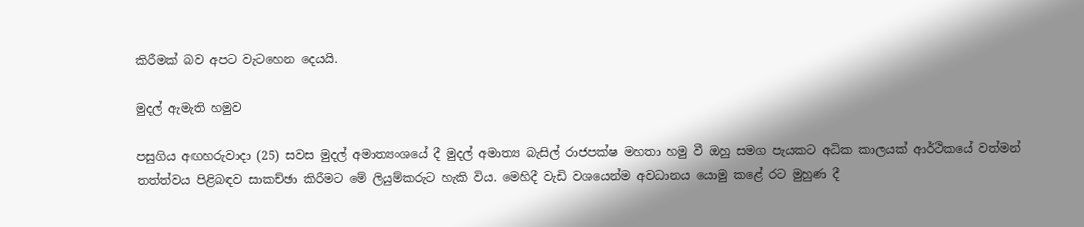කිරීමක් බව අපට වැටහෙන දෙයයි.

මුදල් ඇමැති හමුව

පසුගිය අඟහරුවාදා (25) සවස මුදල් අමාත්‍යංශයේ දී මුදල් අමාත්‍ය බැසිල් රාජපක්ෂ මහතා හමු වී ඔහු සමග පැයකට අධික කාලයක් ආර්ථිකයේ වත්මන් තත්ත්වය පිළිබඳව සාකච්ඡා කිරීමට මේ ලියුම්කරුට හැකි විය. මෙහිදී වැඩි වශයෙන්ම අවධානය යොමු කළේ රට මුහුණ දී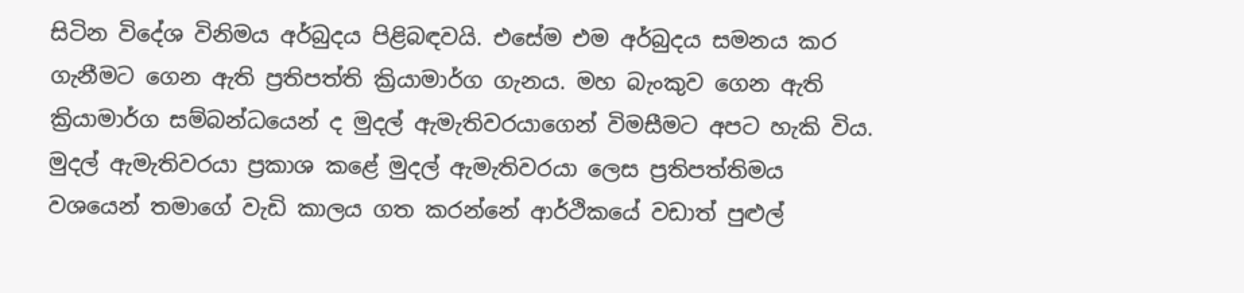සිටින විදේශ විනිමය අර්බුදය පිළිබඳවයි. එසේම එම අර්බුදය සමනය කර ගැනීමට ගෙන ඇති ප්‍රතිපත්ති ක්‍රියාමාර්ග ගැනය. මහ බැංකුව ගෙන ඇති ක්‍රියාමාර්ග සම්බන්ධයෙන් ද මුදල් ඇමැතිවරයාගෙන් විමසීමට අපට හැකි විය. මුදල් ඇමැතිවරයා ප්‍රකාශ කළේ මුදල් ඇමැතිවරයා ලෙස ප්‍රතිපත්තිමය වශයෙන් තමාගේ වැඩි කාලය ගත කරන්නේ ආර්ථිකයේ වඩාත් පුළුල්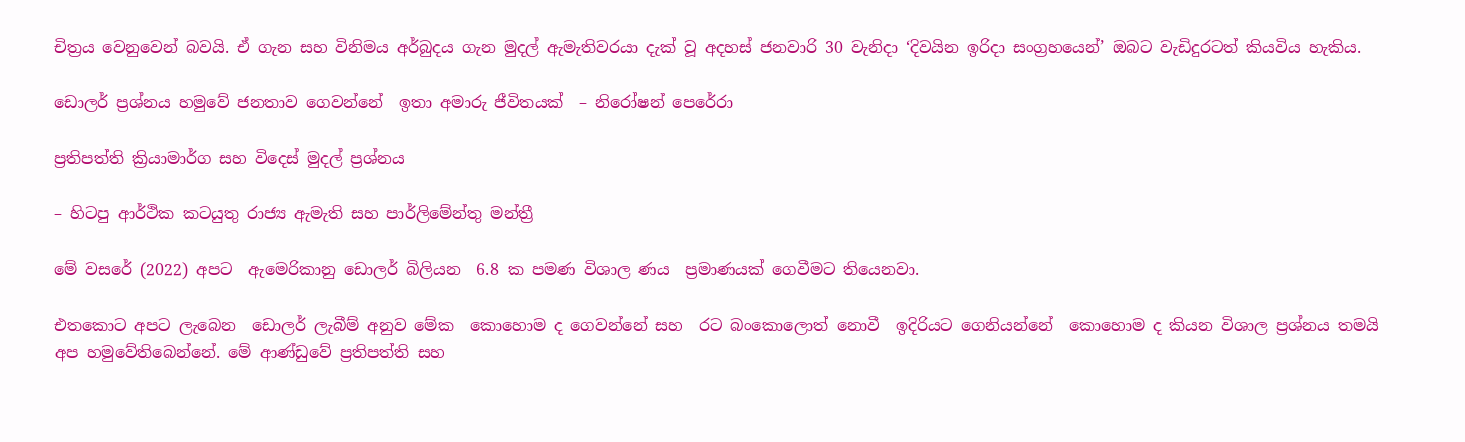චිත්‍රය වෙනුවෙන් බවයි. ඒ ගැන සහ විනිමය අර්බුදය ගැන මුදල් ඇමැතිවරයා දැක් වූ අදහස් ජනවාරි 30 වැනිදා ‘දිවයින ඉරිදා සංග්‍රහයෙන්’ ඔබට වැඩිදුරටත් කියවිය හැකිය.

ඩොලර් ප්‍රශ්නය හමුවේ ජනතාව ගෙවන්නේ  ඉතා අමාරු ජීවිතයක්  – නිරෝෂන් පෙරේරා

ප්‍රතිපත්ති ක්‍රියාමාර්ග සහ විදෙස් මුදල් ප්‍රශ්නය

– හිටපු ආර්ථික කටයුතු රාජ්‍ය ඇමැති සහ පාර්ලිමේන්තු මන්ත්‍රී

මේ වසරේ (2022) අපට  ඇමෙරිකානු ඩොලර් බිලියන  6.8 ක පමණ විශාල ණය  ප්‍රමාණයක් ගෙවීමට තියෙනවා.

එතකොට අපට ලැබෙන  ඩොලර් ලැබීම් අනුව මේක  කොහොම ද ගෙවන්නේ සහ  රට බංකොලොත් නොවී  ඉදිරියට ගෙනියන්නේ  කොහොම ද කියන විශාල ප්‍රශ්නය තමයි අප හමුවේතිබෙන්නේ. මේ ආණ්ඩුවේ ප්‍රතිපත්ති සහ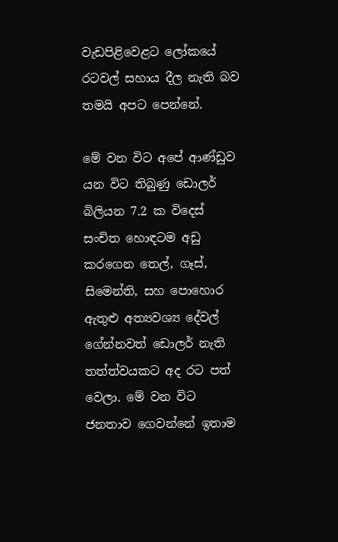වැඩපිළිවෙළට ලෝකයේ රටවල් සහාය දීල නැති බව තමයි අපට පෙන්නේ.

මේ වන විට අපේ ආණ්ඩුව යන විට තිබුණු ඩොලර් බිලියන 7.2 ක විදෙස් සංචිත හොඳටම අඩු කරගෙන තෙල්, ගෑස්, සිමෙන්ති, සහ පොහොර ඇතුළු අත්‍යවශ්‍ය දේවල් ගේන්නවත් ඩොලර් නැති තත්ත්වයකට අද රට පත් වෙලා. මේ වන විට ජනතාව ගෙවන්නේ ඉතාම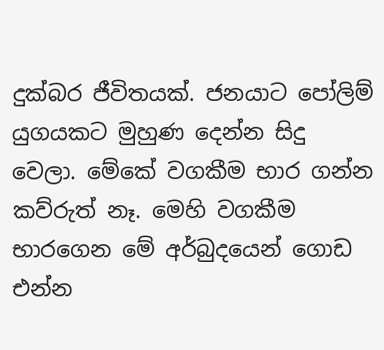දුක්බර ජීවිතයක්. ජනයාට පෝලිම් යුගයකට මුහුණ දෙන්න සිදු වෙලා. මේකේ වගකීම භාර ගන්න කව්රුත් නෑ. මෙහි වගකීම භාරගෙන මේ අර්බුදයෙන් ගොඩ එන්න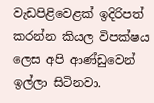වැඩපිළිවෙළක් ඉදිරිපත් කරන්න කියල විපක්ෂය ලෙස අපි ආණ්ඩුවෙන් ඉල්ලා සිටිනවා.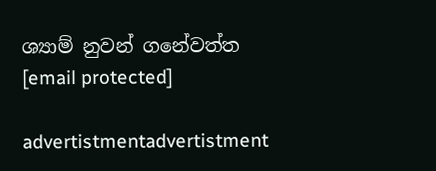ශ්‍යාම් නුවන් ගනේවත්ත
[email protected]

advertistmentadvertistment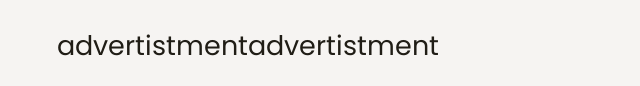advertistmentadvertistment